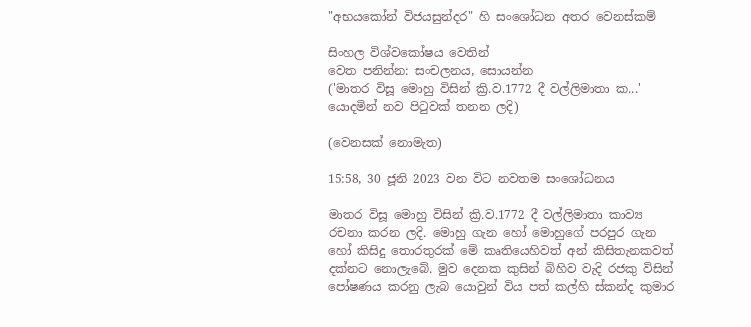"අභයකෝන් විජයසුන්දර" හි සංශෝධන අතර වෙනස්කම්

සිංහල විශ්වකෝෂය වෙතින්
වෙත පනින්න: සංචලනය, සොයන්න
('මාතර විසූ මොහු විසින් ක්‍රි.ව.1772 දී වල්ලිමාතා ක...' යොදමින් නව පිටුවක් තනන ලදි)

(වෙනසක් නොමැත)

15:58, 30 ජූනි 2023 වන විට නවතම සංශෝධනය

මාතර විසූ මොහු විසින් ක්‍රි.ව.1772 දී වල්ලිමාතා කාව්‍ය රචනා කරන ලදි. මොහු ගැන හෝ මොහුගේ පරපුර ගැන හෝ කිසිදු තොරතුරක් මේ කෘතියෙහිවත් අන් කිසිතැනකවත් දක්නට නොලැබේ. මුව දෙනක කුසින් බිහිව වැදි රජකු විසින් පෝෂණය කරනු ලැබ යොවුන් විය පත් කල්හි ස්කන්ද කුමාර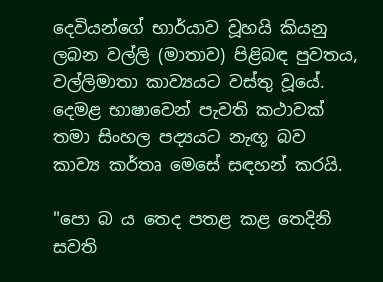දෙවියන්ගේ භාර්යාව වූහයි කියනු ලබන වල්ලි (මාතාව) පිළිබඳ පුවතය, වල්ලිමාතා කාව්‍යයට වස්තු වූයේ. දෙමළ භාෂාවෙන් පැවති කථාවක් තමා සිංහල පද්‍යයට නැඟූ බව කාව්‍ය කර්තෘ මෙසේ සඳහන් කරයි.

"පො බ ය තෙද පතළ කළ තෙදිනි සවති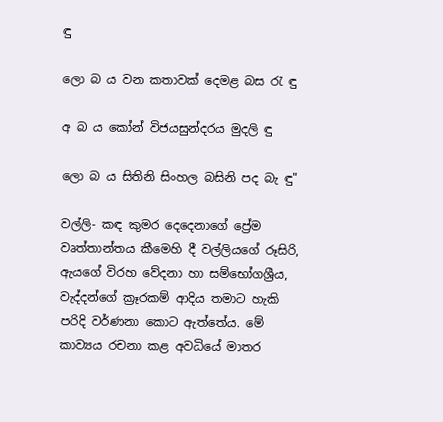ඳු

ලො බ ය වන කතාවක් දෙමළ බස රැ ඳු

අ බ ය ‍කෝන් විජයසුන්දරය මුදලි ඳු

ලො බ ය සිතිනි සිංහල බසිනි පද බැ ඳු"

වල්ලි- කඳ කුමර දෙදෙනාගේ ප්‍රේම වෘත්තාන්තය කීමෙහි දී වල්ලියගේ රූසිරි, ඇයගේ විරහ වේදනා හා සම්භෝගශ්‍රීය, වැද්දන්ගේ ක්‍රෑරකම් ආදිය තමාට හැකි පරිදි වර්ණනා කොට ඇත්තේය. මේ කාව්‍යය රචනා කළ අවධියේ මාතර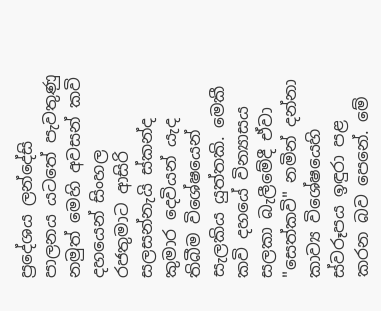ප්‍රදේශය ලන්දේසි පාලනය යටතේ පැවතුණු නමුත් මෙහි අවසන් කවි දහයෙන් සිංහල රජතුමාට ආසිරි සලසන්නැයි ස්කන්ද කුමාර දෙවියන් යැද තිබීම විශේෂයෙන් සැලකිය යුත්තකි. මෙකී කවි දහයේ වින්‍යාසය සලකා බැලීමේදී ඒවා "සෙත්කවි" නමින් දන්නා කාව්‍ය විශේෂයෙහි ස්වරූපය ඉඳුරා පළ කරන බව පෙනේ. මේ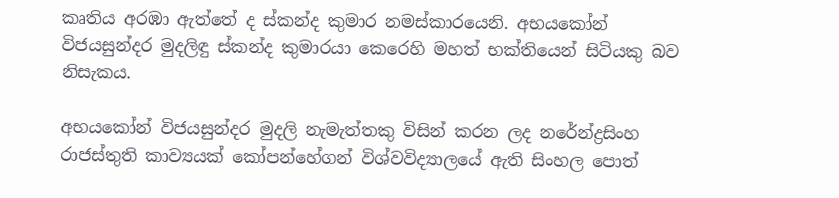කෘතිය අරඹා ඇත්තේ ද ස්කන්ද කුමාර නමස්කාරයෙනි. අභයකෝන් විජයසුන්දර මුදලිඳු ස්කන්ද කුමාරයා කෙරෙහි මහත් භක්තියෙන් සිටියකු බව නිසැකය.

අභයකෝන් විජයසුන්දර මුදලි නැමැත්තකු විසින් කරන ලද නරේන්ද්‍රසිංහ රාජස්තුති කාව්‍යයක් කෝපන්හේගන් විශ්වවිද්‍යාලයේ ඇති සිංහල පොත්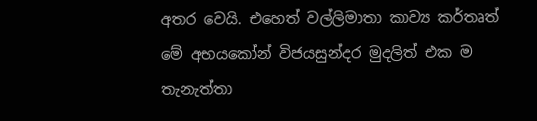අතර වෙයි. එහෙත් වල්ලිමාතා කාව්‍ය කර්තෘත් මේ අභයකෝන් විජයසුන්දර මුදලිත් එක ම තැනැත්තා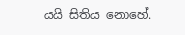යයි සිතිය නොහේ.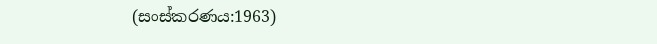(සංස්කරණය:1963)